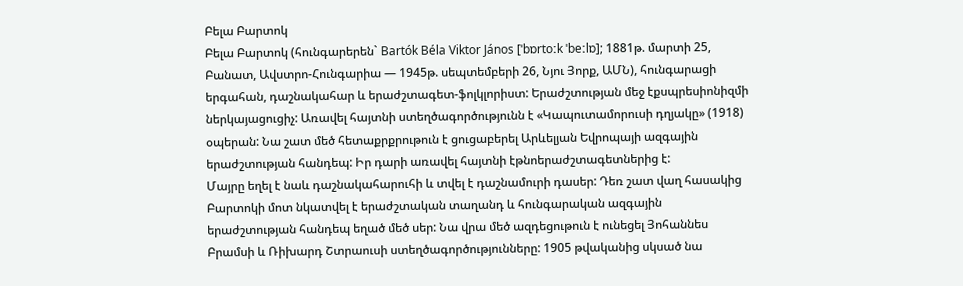Բելա Բարտոկ
Բելա Բարտոկ (հունգարերեն` Bartók Béla Viktor János [ˈbɒrtoːk ˈbeːlɒ]; 1881թ. մարտի 25, Բանատ, Ավստրո-Հունգարիա — 1945թ. սեպտեմբերի 26, Նյու Յորք, ԱՄՆ), հունգարացի երգահան, դաշնակահար և երաժշտագետ-ֆոլկլորիստ: Երաժշտության մեջ էքսպրեսիոնիզմի ներկայացուցիչ: Առավել հայտնի ստեղծագործությունն է «Կապուտամորուսի դղյակը» (1918) օպերան: Նա շատ մեծ հետաքրքրութուն է ցուցաբերել Արևելյան Եվրոպայի ազգային երաժշտության հանդեպ: Իր դարի առավել հայտնի էթնոերաժշտագետներից է:
Մայրը եղել է նաև դաշնակահարուհի և տվել է դաշնամուրի դասեր: Դեռ շատ վաղ հասակից Բարտոկի մոտ նկատվել է երաժշտական տաղանդ և հունգարական ազգային երաժշտության հանդեպ եղած մեծ սեր: Նա վրա մեծ ազդեցութուն է ունեցել Յոհաննես Բրամսի և Ռիխարդ Շտրաուսի ստեղծագործությունները: 1905 թվականից սկսած նա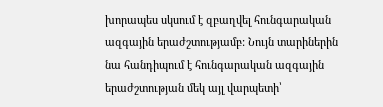խորապես սկսում է զբաղվել հունգարական ազգային երաժշտությամբ: Նույն տարիներին նա հանդիպում է հունգարական ազգային երաժշտության մեկ այլ վարպետի՝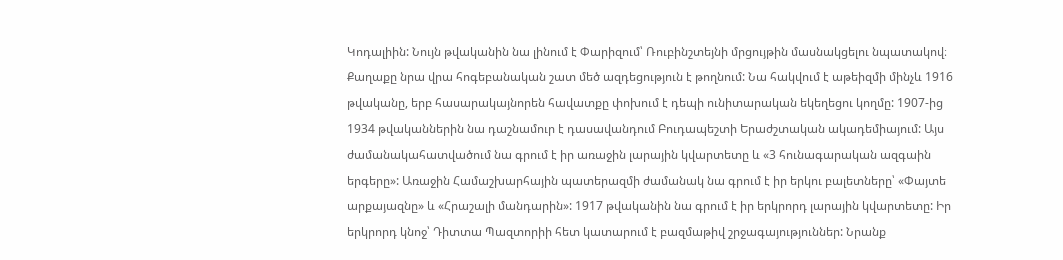Կոդալիին: Նույն թվականին նա լինում է Փարիզում՝ Ռուբինշտեյնի մրցույթին մասնակցելու նպատակով։ Քաղաքը նրա վրա հոգեբանական շատ մեծ ազդեցություն է թողնում: Նա հակվում է աթեիզմի մինչև 1916 թվականը, երբ հասարակայնորեն հավատքը փոխում է դեպի ունիտարական եկեղեցու կողմը: 1907-ից 1934 թվականներին նա դաշնամուր է դասավանդում Բուդապեշտի Երաժշտական ակադեմիայում: Այս ժամանակահատվածում նա գրում է իր առաջին լարային կվարտետը և «3 հունագարական ազգաին երգերը»: Առաջին Համաշխարհային պատերազմի ժամանակ նա գրում է իր երկու բալետները՝ «Փայտե արքայազնը» և «Հրաշալի մանդարին»: 1917 թվականին նա գրում է իր երկրորդ լարային կվարտետը: Իր երկրորդ կնոջ՝ Դիտտա Պազտորիի հետ կատարում է բազմաթիվ շրջագայություններ: Նրանք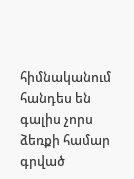հիմնականում հանդես են գալիս չորս ձեռքի համար գրված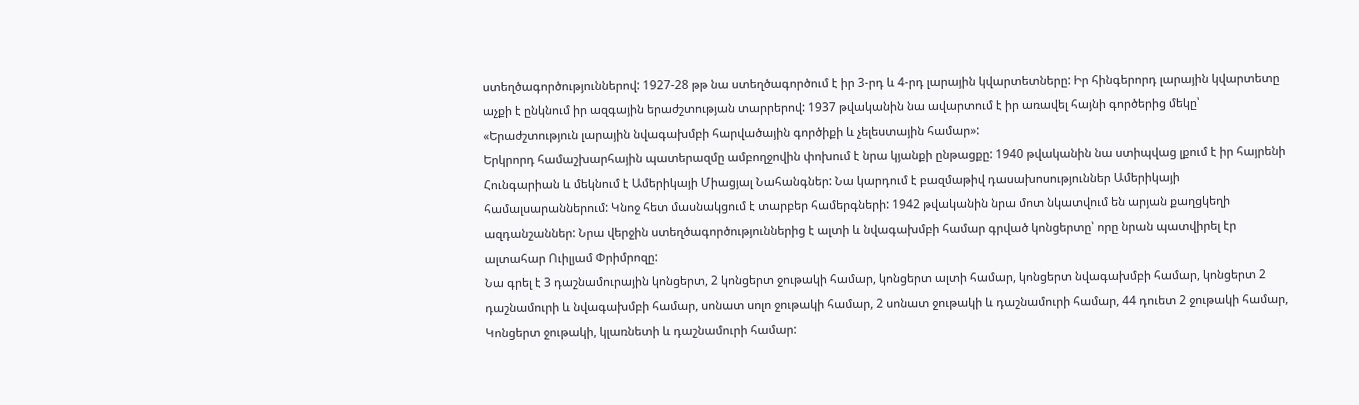ստեղծագործություններով: 1927-28 թթ նա ստեղծագործում է իր 3-րդ և 4-րդ լարային կվարտետները: Իր հինգերորդ լարային կվարտետը աչքի է ընկնում իր ազգային երաժշտության տարրերով: 1937 թվականին նա ավարտում է իր առավել հայնի գործերից մեկը՝ «Երաժշտություն լարային նվագախմբի հարվածային գործիքի և չելեստային համար»:
Երկրորդ համաշխարհային պատերազմը ամբողջովին փոխում է նրա կյանքի ընթացքը: 1940 թվականին նա ստիպվաց լքում է իր հայրենի Հունգարիան և մեկնում է Ամերիկայի Միացյալ Նահանգներ: Նա կարդում է բազմաթիվ դասախոսություններ Ամերիկայի համալսարաններում: Կնոջ հետ մասնակցում է տարբեր համերգների: 1942 թվականին նրա մոտ նկատվում են արյան քաղցկեղի ազդանշաններ: Նրա վերջին ստեղծագործություններից է ալտի և նվագախմբի համար գրված կոնցերտը՝ որը նրան պատվիրել էր ալտահար Ուիլյամ Փրիմրոզը:
Նա գրել է 3 դաշնամուրային կոնցերտ, 2 կոնցերտ ջութակի համար, կոնցերտ ալտի համար, կոնցերտ նվագախմբի համար, կոնցերտ 2 դաշնամուրի և նվագախմբի համար, սոնատ սոլո ջութակի համար, 2 սոնատ ջութակի և դաշնամուրի համար, 44 դուետ 2 ջութակի համար, Կոնցերտ ջութակի, կլառնետի և դաշնամուրի համար: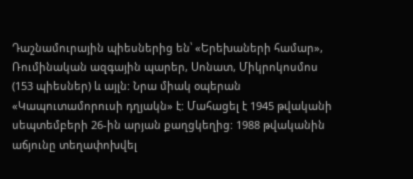Դաշնամուրային պիեսներից են՝ «Երեխաների համար», Ռումինական ազգային պարեր, Սոնատ, Միկրոկոսմոս (153 պիեսներ) և այլն: Նրա միակ օպերան «Կապուտամորուսի դղյակն» է: Մահացել է 1945 թվականի սեպտեմբերի 26-ին արյան քաղցկեղից: 1988 թվականին աճյունը տեղափոխվել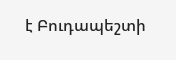է Բուդապեշտի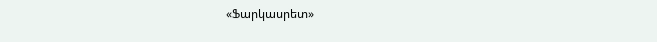«Ֆարկասրետ»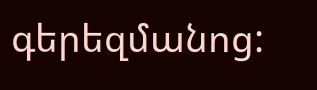գերեզմանոց: